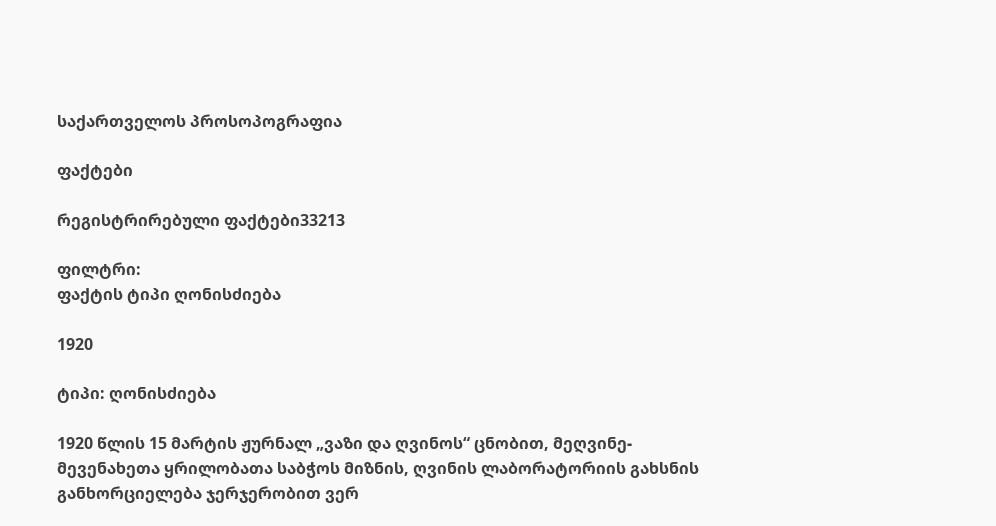საქართველოს პროსოპოგრაფია

ფაქტები

რეგისტრირებული ფაქტები33213

ფილტრი:
ფაქტის ტიპი ღონისძიება

1920

ტიპი: ღონისძიება

1920 წლის 15 მარტის ჟურნალ „ვაზი და ღვინოს“ ცნობით, მეღვინე-მევენახეთა ყრილობათა საბჭოს მიზნის, ღვინის ლაბორატორიის გახსნის განხორციელება ჯერჯერობით ვერ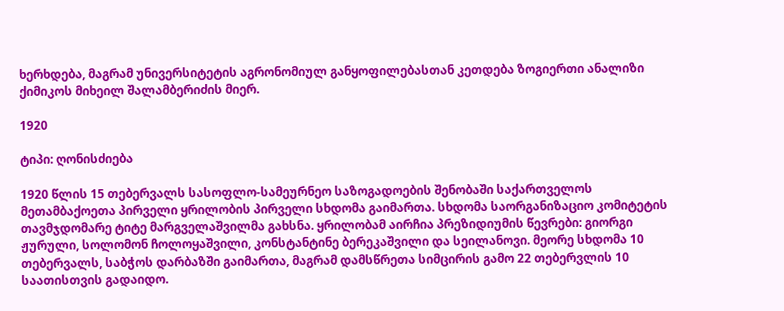ხერხდება, მაგრამ უნივერსიტეტის აგრონომიულ განყოფილებასთან კეთდება ზოგიერთი ანალიზი ქიმიკოს მიხეილ შალამბერიძის მიერ.

1920

ტიპი: ღონისძიება

1920 წლის 15 თებერვალს სასოფლო-სამეურნეო საზოგადოების შენობაში საქართველოს მეთამბაქოეთა პირველი ყრილობის პირველი სხდომა გაიმართა. სხდომა საორგანიზაციო კომიტეტის თავმჯდომარე ტიტე მარგველაშვილმა გახსნა. ყრილობამ აირჩია პრეზიდიუმის წევრები: გიორგი ჟურული, სოლომონ ჩოლოყაშვილი, კონსტანტინე ბერეკაშვილი და სეილანოვი. მეორე სხდომა 10 თებერვალს, საბჭოს დარბაზში გაიმართა, მაგრამ დამსწრეთა სიმცირის გამო 22 თებერვლის 10 საათისთვის გადაიდო.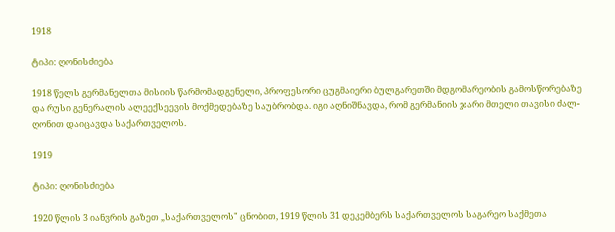1918

ტიპი: ღონისძიება

1918 წელს გერმანელთა მისიის წარმომადგენელი, პროფესორი ცუგმაიერი ბულგარეთში მდგომარეობის გამოსწორებაზე და რუსი გენერალის ალეექსეევის მოქმედებაზე საუბრობდა. იგი აღნიშნავდა, რომ გერმანიის ჯარი მთელი თავისი ძალ-ღონით დაიცავდა საქართველოს.

1919

ტიპი: ღონისძიება

1920 წლის 3 იანვრის გაზეთ „საქართველოს" ცნობით, 1919 წლის 31 დეკემბერს საქართველოს საგარეო საქმეთა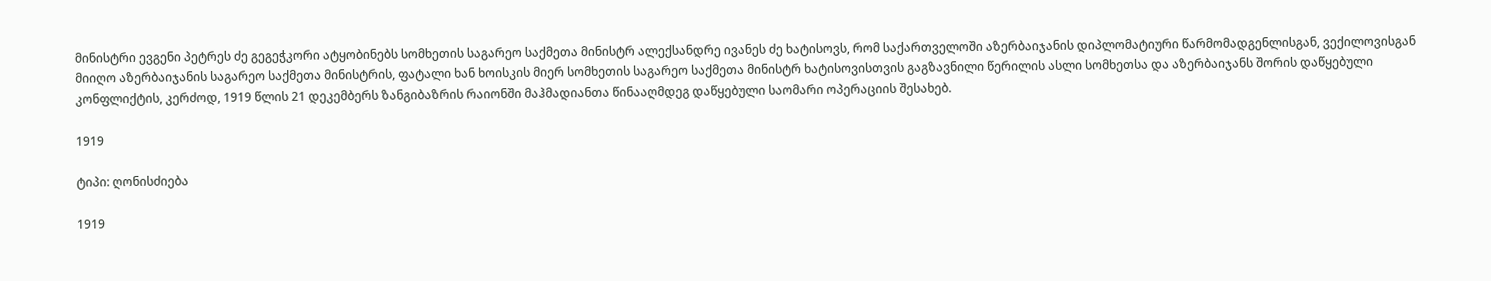მინისტრი ევგენი პეტრეს ძე გეგეჭკორი ატყობინებს სომხეთის საგარეო საქმეთა მინისტრ ალექსანდრე ივანეს ძე ხატისოვს, რომ საქართველოში აზერბაიჯანის დიპლომატიური წარმომადგენლისგან, ვექილოვისგან მიიღო აზერბაიჯანის საგარეო საქმეთა მინისტრის, ფატალი ხან ხოისკის მიერ სომხეთის საგარეო საქმეთა მინისტრ ხატისოვისთვის გაგზავნილი წერილის ასლი სომხეთსა და აზერბაიჯანს შორის დაწყებული კონფლიქტის, კერძოდ, 1919 წლის 21 დეკემბერს ზანგიბაზრის რაიონში მაჰმადიანთა წინააღმდეგ დაწყებული საომარი ოპერაციის შესახებ.

1919

ტიპი: ღონისძიება

1919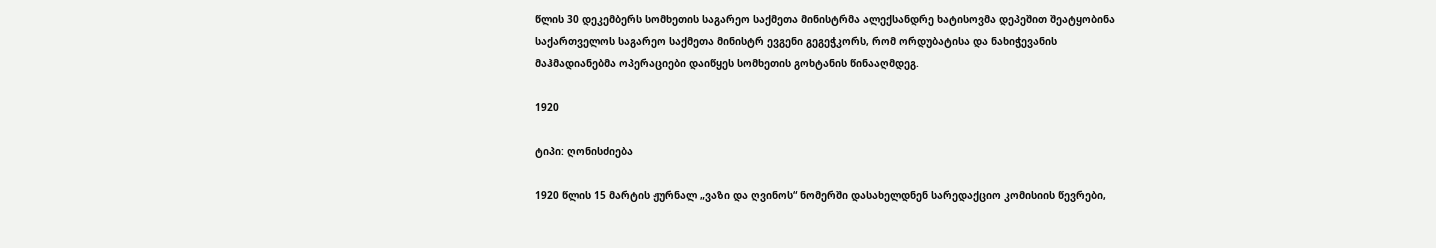წლის 30 დეკემბერს სომხეთის საგარეო საქმეთა მინისტრმა ალექსანდრე ხატისოვმა დეპეშით შეატყობინა საქართველოს საგარეო საქმეთა მინისტრ ევგენი გეგეჭკორს, რომ ორდუბატისა და ნახიჭევანის მაჰმადიანებმა ოპერაციები დაიწყეს სომხეთის გოხტანის წინააღმდეგ.

1920

ტიპი: ღონისძიება

1920 წლის 15 მარტის ჟურნალ „ვაზი და ღვინოს“ ნომერში დასახელდნენ სარედაქციო კომისიის წევრები,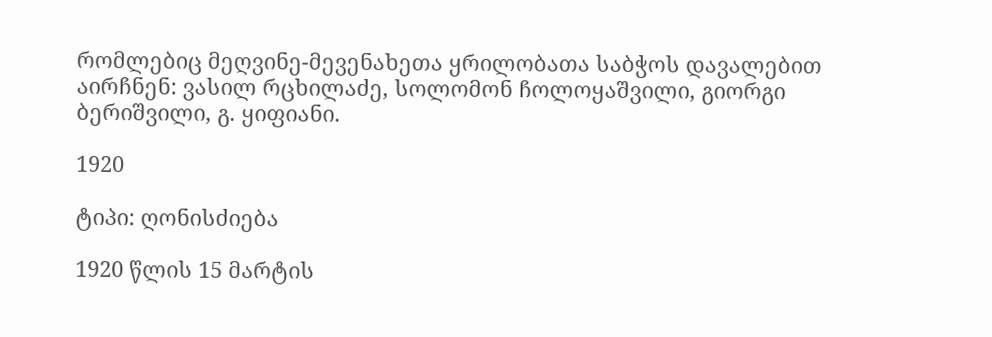რომლებიც მეღვინე-მევენახეთა ყრილობათა საბჭოს დავალებით აირჩნენ: ვასილ რცხილაძე, სოლომონ ჩოლოყაშვილი, გიორგი ბერიშვილი, გ. ყიფიანი.

1920

ტიპი: ღონისძიება

1920 წლის 15 მარტის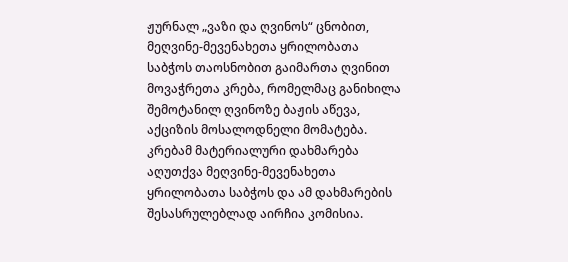ჟურნალ „ვაზი და ღვინოს“ ცნობით, მეღვინე-მევენახეთა ყრილობათა საბჭოს თაოსნობით გაიმართა ღვინით მოვაჭრეთა კრება, რომელმაც განიხილა შემოტანილ ღვინოზე ბაჟის აწევა, აქციზის მოსალოდნელი მომატება. კრებამ მატერიალური დახმარება აღუთქვა მეღვინე-მევენახეთა ყრილობათა საბჭოს და ამ დახმარების შესასრულებლად აირჩია კომისია.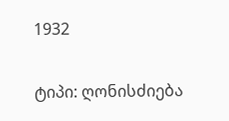1932

ტიპი: ღონისძიება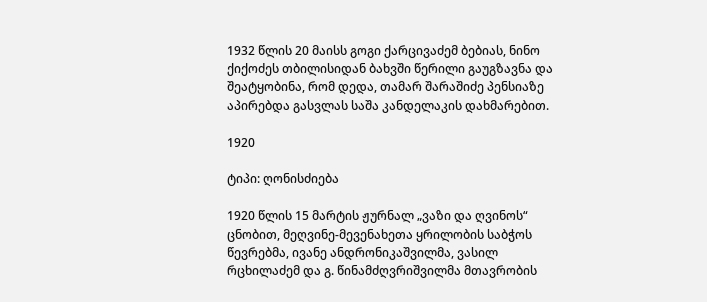1932 წლის 20 მაისს გოგი ქარცივაძემ ბებიას, ნინო ქიქოძეს თბილისიდან ბახვში წერილი გაუგზავნა და შეატყობინა, რომ დედა, თამარ შარაშიძე პენსიაზე აპირებდა გასვლას საშა კანდელაკის დახმარებით.

1920

ტიპი: ღონისძიება

1920 წლის 15 მარტის ჟურნალ „ვაზი და ღვინოს“ ცნობით, მეღვინე-მევენახეთა ყრილობის საბჭოს წევრებმა, ივანე ანდრონიკაშვილმა, ვასილ რცხილაძემ და გ. წინამძღვრიშვილმა მთავრობის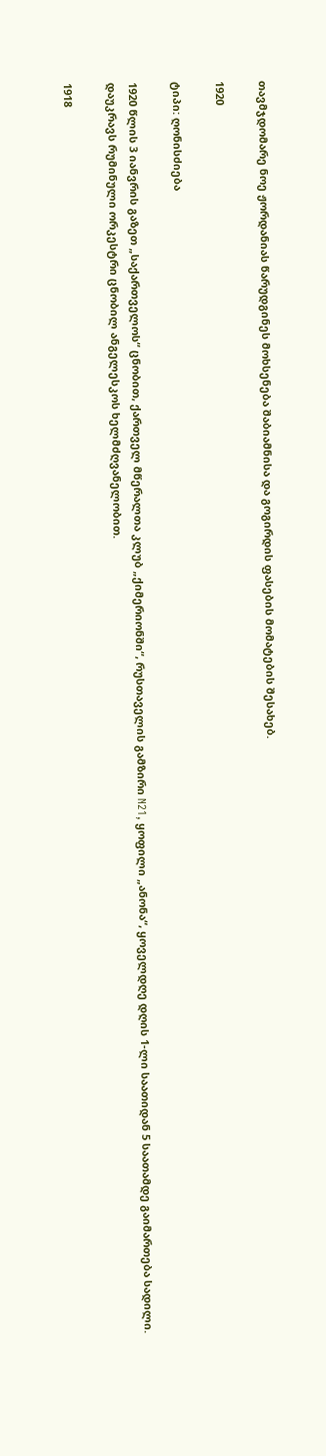თავმჯდომარე ნოე ჟორდანიას წარუდგინეს მოხსენება შაბიამნისა და გოგირდის ფასების მომატების შესახებ.

1920

ტიპი: ღონისძიება

1920 წლის 3 იანვრის გაზეთ „საქართველოს“ ცნობით, ქართველ მწერალთა კლუბ „ქიმერიონში“, რუსთაველის გამზირი N21, ყოფილი „ანონა“, ყოველდღე დღის 1-ლი საათიდან 5 საათამდე გაიმართება სადილი. დაუკრავს რუმინული ორკესტრი ცნობილ ანგელესკოს ხელმძღვანელობით.

1918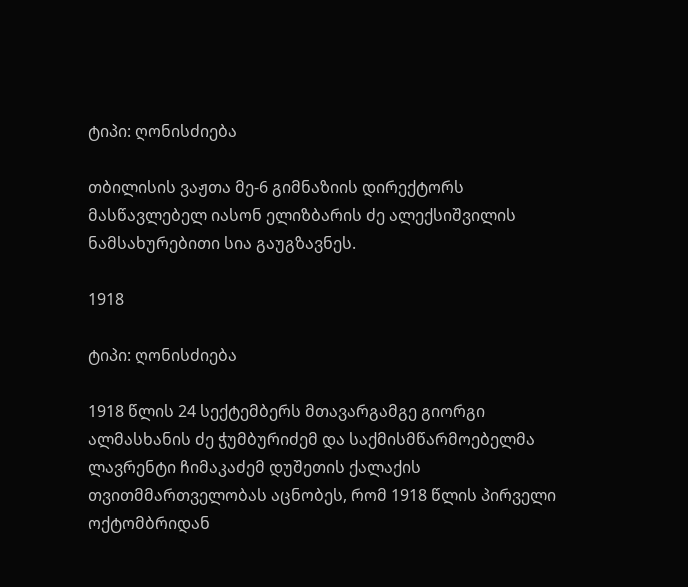ტიპი: ღონისძიება

თბილისის ვაჟთა მე-6 გიმნაზიის დირექტორს მასწავლებელ იასონ ელიზბარის ძე ალექსიშვილის ნამსახურებითი სია გაუგზავნეს.

1918

ტიპი: ღონისძიება

1918 წლის 24 სექტემბერს მთავარგამგე გიორგი ალმასხანის ძე ჭუმბურიძემ და საქმისმწარმოებელმა ლავრენტი ჩიმაკაძემ დუშეთის ქალაქის თვითმმართველობას აცნობეს, რომ 1918 წლის პირველი ოქტომბრიდან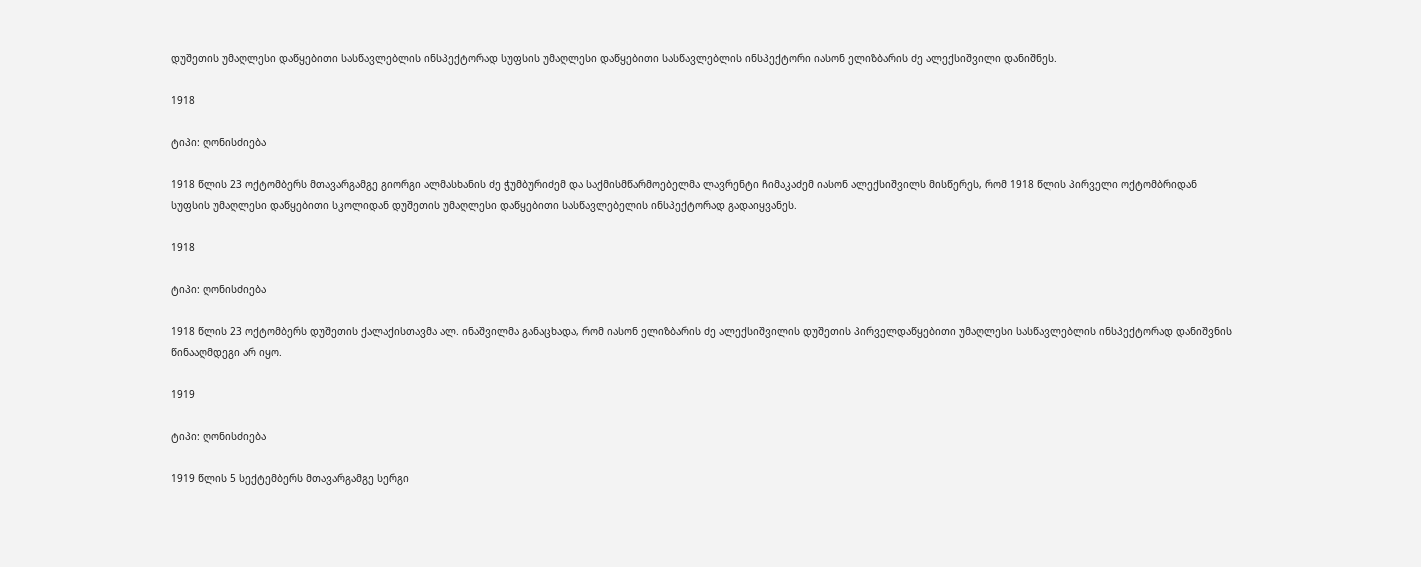დუშეთის უმაღლესი დაწყებითი სასწავლებლის ინსპექტორად სუფსის უმაღლესი დაწყებითი სასწავლებლის ინსპექტორი იასონ ელიზბარის ძე ალექსიშვილი დანიშნეს.

1918

ტიპი: ღონისძიება

1918 წლის 23 ოქტომბერს მთავარგამგე გიორგი ალმასხანის ძე ჭუმბურიძემ და საქმისმწარმოებელმა ლავრენტი ჩიმაკაძემ იასონ ალექსიშვილს მისწერეს, რომ 1918 წლის პირველი ოქტომბრიდან სუფსის უმაღლესი დაწყებითი სკოლიდან დუშეთის უმაღლესი დაწყებითი სასწავლებელის ინსპექტორად გადაიყვანეს.

1918

ტიპი: ღონისძიება

1918 წლის 23 ოქტომბერს დუშეთის ქალაქისთავმა ალ. ინაშვილმა განაცხადა, რომ იასონ ელიზბარის ძე ალექსიშვილის დუშეთის პირველდაწყებითი უმაღლესი სასწავლებლის ინსპექტორად დანიშვნის წინააღმდეგი არ იყო.

1919

ტიპი: ღონისძიება

1919 წლის 5 სექტემბერს მთავარგამგე სერგი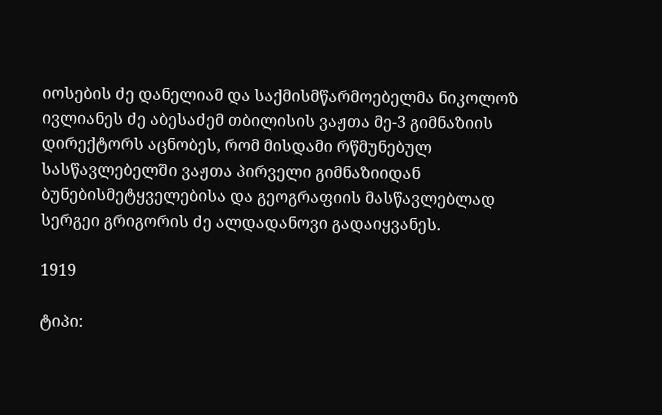იოსების ძე დანელიამ და საქმისმწარმოებელმა ნიკოლოზ ივლიანეს ძე აბესაძემ თბილისის ვაჟთა მე-3 გიმნაზიის დირექტორს აცნობეს, რომ მისდამი რწმუნებულ სასწავლებელში ვაჟთა პირველი გიმნაზიიდან ბუნებისმეტყველებისა და გეოგრაფიის მასწავლებლად სერგეი გრიგორის ძე ალდადანოვი გადაიყვანეს.

1919

ტიპი: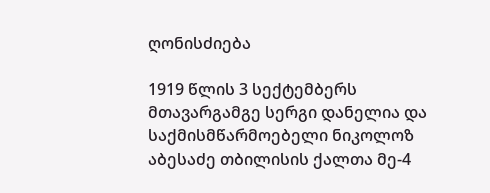ღონისძიება

1919 წლის 3 სექტემბერს მთავარგამგე სერგი დანელია და საქმისმწარმოებელი ნიკოლოზ აბესაძე თბილისის ქალთა მე-4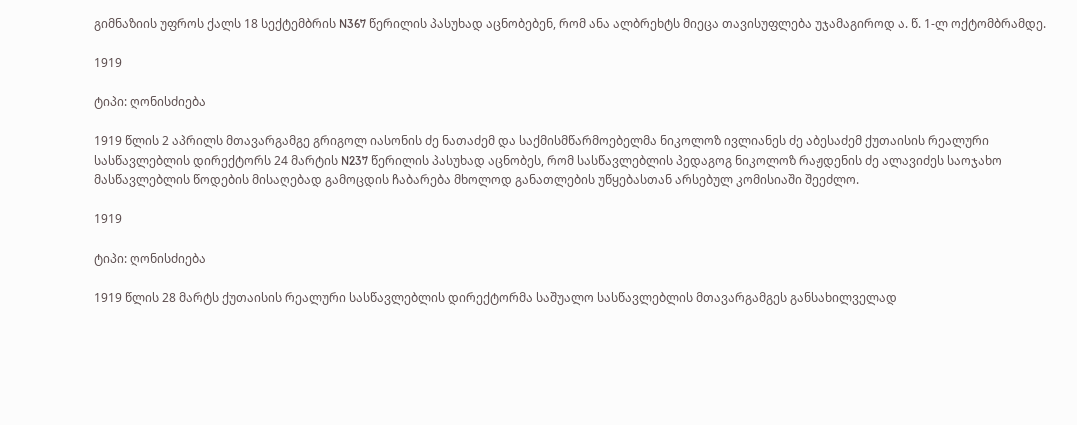გიმნაზიის უფროს ქალს 18 სექტემბრის N367 წერილის პასუხად აცნობებენ, რომ ანა ალბრეხტს მიეცა თავისუფლება უჯამაგიროდ ა. წ. 1-ლ ოქტომბრამდე.

1919

ტიპი: ღონისძიება

1919 წლის 2 აპრილს მთავარგამგე გრიგოლ იასონის ძე ნათაძემ და საქმისმწარმოებელმა ნიკოლოზ ივლიანეს ძე აბესაძემ ქუთაისის რეალური სასწავლებლის დირექტორს 24 მარტის N237 წერილის პასუხად აცნობეს, რომ სასწავლებლის პედაგოგ ნიკოლოზ რაჟდენის ძე ალავიძეს საოჯახო მასწავლებლის წოდების მისაღებად გამოცდის ჩაბარება მხოლოდ განათლების უწყებასთან არსებულ კომისიაში შეეძლო.

1919

ტიპი: ღონისძიება

1919 წლის 28 მარტს ქუთაისის რეალური სასწავლებლის დირექტორმა საშუალო სასწავლებლის მთავარგამგეს განსახილველად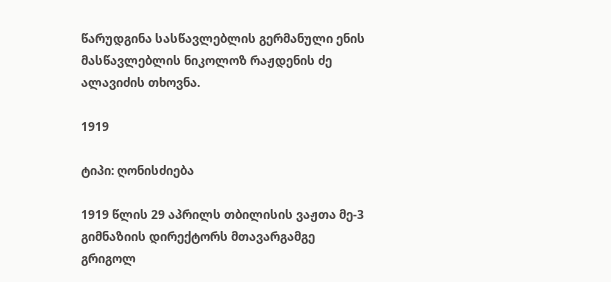წარუდგინა სასწავლებლის გერმანული ენის მასწავლებლის ნიკოლოზ რაჟდენის ძე ალავიძის თხოვნა.

1919

ტიპი: ღონისძიება

1919 წლის 29 აპრილს თბილისის ვაჟთა მე-3 გიმნაზიის დირექტორს მთავარგამგე გრიგოლ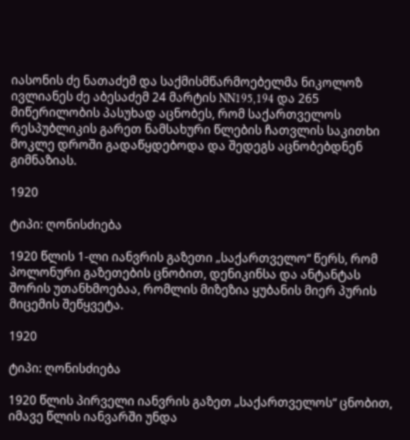იასონის ძე ნათაძემ და საქმისმწარმოებელმა ნიკოლოზ ივლიანეს ძე აბესაძემ 24 მარტის NN195,194 და 265 მიწერილობის პასუხად აცნობეს, რომ საქართველოს რესპუბლიკის გარეთ ნამსახური წლების ჩათვლის საკითხი მოკლე დროში გადაწყდებოდა და შედეგს აცნობებდნენ გიმნაზიას.

1920

ტიპი: ღონისძიება

1920 წლის 1-ლი იანვრის გაზეთი „საქართველო“ წერს, რომ პოლონური გაზეთების ცნობით, დენიკინსა და ანტანტას შორის უთანხმოებაა, რომლის მიზეზია ყუბანის მიერ პურის მიცემის შეწყვეტა.

1920

ტიპი: ღონისძიება

1920 წლის პირველი იანვრის გაზეთ „საქართველოს“ ცნობით, იმავე წლის იანვარში უნდა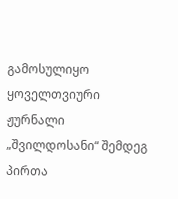გამოსულიყო ყოველთვიური ჟურნალი „შვილდოსანი“ შემდეგ პირთა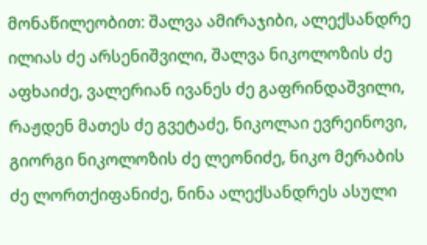მონაწილეობით: შალვა ამირაჯიბი, ალექსანდრე ილიას ძე არსენიშვილი, შალვა ნიკოლოზის ძე აფხაიძე, ვალერიან ივანეს ძე გაფრინდაშვილი, რაჟდენ მათეს ძე გვეტაძე, ნიკოლაი ევრეინოვი, გიორგი ნიკოლოზის ძე ლეონიძე, ნიკო მერაბის ძე ლორთქიფანიძე, ნინა ალექსანდრეს ასული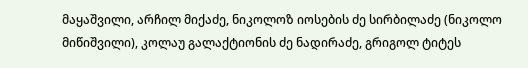მაყაშვილი, არჩილ მიქაძე, ნიკოლოზ იოსების ძე სირბილაძე (ნიკოლო მიწიშვილი), კოლაუ გალაქტიონის ძე ნადირაძე, გრიგოლ ტიტეს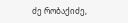ძე რობაქიძე,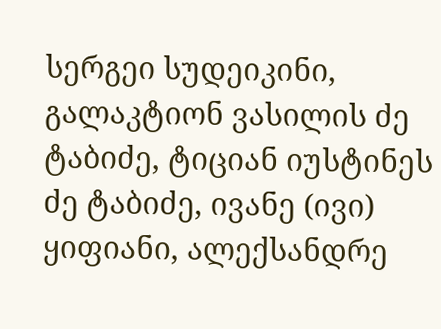სერგეი სუდეიკინი, გალაკტიონ ვასილის ძე ტაბიძე, ტიციან იუსტინეს ძე ტაბიძე, ივანე (ივი) ყიფიანი, ალექსანდრე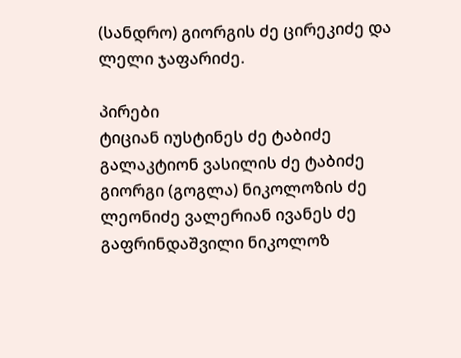(სანდრო) გიორგის ძე ცირეკიძე და ლელი ჯაფარიძე.

პირები
ტიციან იუსტინეს ძე ტაბიძე გალაკტიონ ვასილის ძე ტაბიძე გიორგი (გოგლა) ნიკოლოზის ძე ლეონიძე ვალერიან ივანეს ძე გაფრინდაშვილი ნიკოლოზ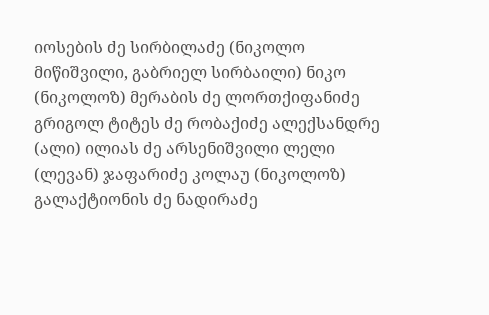იოსების ძე სირბილაძე (ნიკოლო მიწიშვილი, გაბრიელ სირბაილი) ნიკო (ნიკოლოზ) მერაბის ძე ლორთქიფანიძე გრიგოლ ტიტეს ძე რობაქიძე ალექსანდრე (ალი) ილიას ძე არსენიშვილი ლელი (ლევან) ჯაფარიძე კოლაუ (ნიკოლოზ) გალაქტიონის ძე ნადირაძე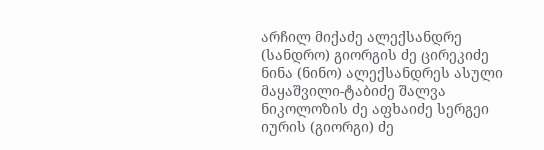არჩილ მიქაძე ალექსანდრე (სანდრო) გიორგის ძე ცირეკიძე ნინა (ნინო) ალექსანდრეს ასული მაყაშვილი-ტაბიძე შალვა ნიკოლოზის ძე აფხაიძე სერგეი იურის (გიორგი) ძე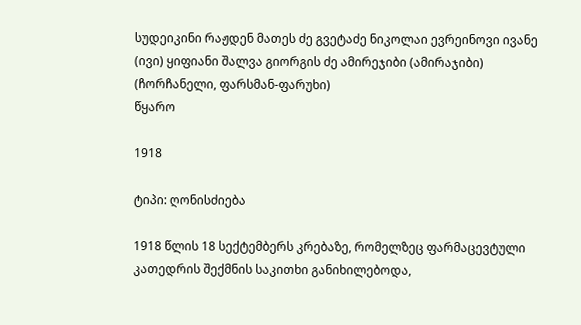სუდეიკინი რაჟდენ მათეს ძე გვეტაძე ნიკოლაი ევრეინოვი ივანე (ივი) ყიფიანი შალვა გიორგის ძე ამირეჯიბი (ამირაჯიბი) (ჩორჩანელი, ფარსმან-ფარუხი)
წყარო

1918

ტიპი: ღონისძიება

1918 წლის 18 სექტემბერს კრებაზე, რომელზეც ფარმაცევტული კათედრის შექმნის საკითხი განიხილებოდა,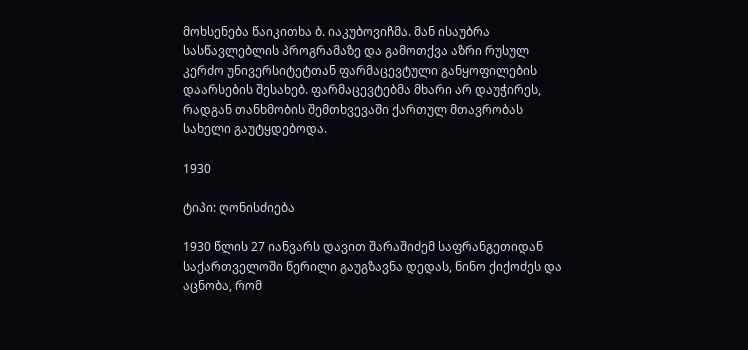მოხსენება წაიკითხა ბ. იაკუბოვიჩმა. მან ისაუბრა სასწავლებლის პროგრამაზე და გამოთქვა აზრი რუსულ კერძო უნივერსიტეტთან ფარმაცევტული განყოფილების დაარსების შესახებ. ფარმაცევტებმა მხარი არ დაუჭირეს, რადგან თანხმობის შემთხვევაში ქართულ მთავრობას სახელი გაუტყდებოდა.

1930

ტიპი: ღონისძიება

1930 წლის 27 იანვარს დავით შარაშიძემ საფრანგეთიდან საქართველოში წერილი გაუგზავნა დედას, ნინო ქიქოძეს და აცნობა, რომ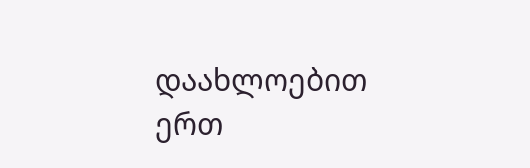დაახლოებით ერთ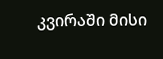კვირაში მისი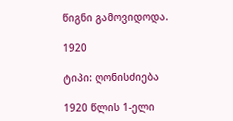წიგნი გამოვიდოდა.

1920

ტიპი: ღონისძიება

1920 წლის 1-ელი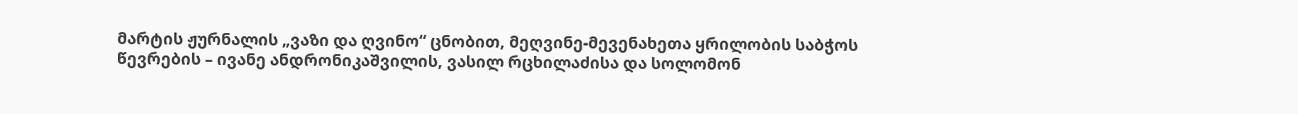მარტის ჟურნალის „ვაზი და ღვინო“ ცნობით, მეღვინე-მევენახეთა ყრილობის საბჭოს წევრების – ივანე ანდრონიკაშვილის, ვასილ რცხილაძისა და სოლომონ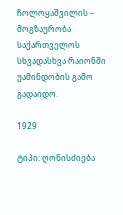ჩოლოყაშვილის – მოგზაურობა საქართველოს სხვადასხვა რაიონში უამინდობის გამო გადაიდო.

1929

ტიპი: ღონისძიება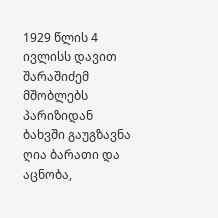1929 წლის 4 ივლისს დავით შარაშიძემ მშობლებს პარიზიდან ბახვში გაუგზავნა ღია ბარათი და აცნობა,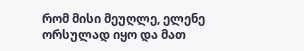რომ მისი მეუღლე, ელენე ორსულად იყო და მათ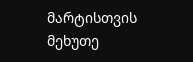მარტისთვის მეხუთე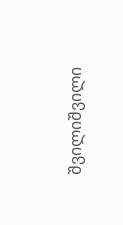შვილიშვილი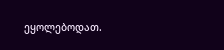ეყოლებოდათ.